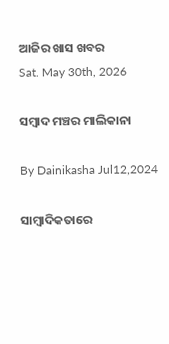ଆଜିର ଖାସ ଖବର
Sat. May 30th, 2026

ସମ୍ୱାଦ ମଞ୍ଚର ମାଲିକାନା

By Dainikasha Jul12,2024

ସାମ୍ୱାଦିକତାରେ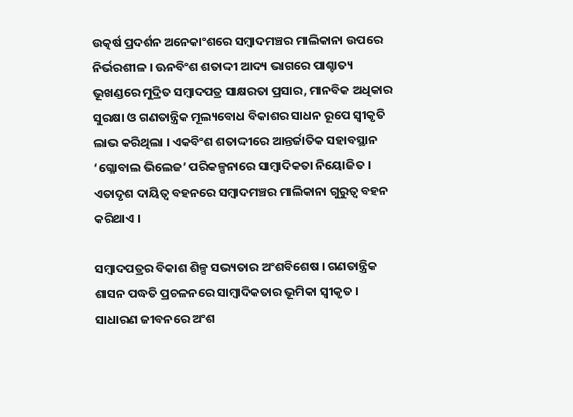ଉତ୍କର୍ଷ ପ୍ରଦର୍ଶନ ଅନେକାଂଶରେ ସମ୍ୱାଦମଞ୍ଚର ମାଲିକାନା ଉପରେ ନିର୍ଭରଶୀଳ । ଊନବିଂଶ ଶତାଦ୍ଦୀ ଆଦ୍ୟ ଭାଗରେ ପାଶ୍ଚାତ୍ୟ ଭୂଖଣ୍ଡରେ ମୁଦ୍ରିତ ସମ୍ୱାଦପତ୍ର ସାକ୍ଷରତା ପ୍ରସାର, ମାନବିକ ଅଧିକାର ସୁରକ୍ଷା ଓ ଗଣତାନ୍ତ୍ରିକ ମୂଲ୍ୟବୋଧ ବିକାଶର ସାଧନ ରୂପେ ସ୍ୱୀକୃତି ଲାଭ କରିଥିଲା । ଏକବିଂଶ ଶତାଦ୍ଦୀରେ ଆନ୍ତର୍ଜାତିକ ସହାବସ୍ଥାନ ‘ଗ୍ଳୋବାଲ ଭିଲେଜ’ ପରିକଳ୍ପନାରେ ସାମ୍ୱାଦିକତା ନିୟୋଜିତ । ଏତାଦୃଶ ଦାୟିତ୍ୱ ବହନରେ ସମ୍ୱାଦମଞ୍ଚର ମାଲିକାନା ଗୁରୁତ୍ୱ ବହନ କରିଥାଏ ।

ସମ୍ୱାଦପତ୍ରର ବିକାଶ ଶିଳ୍ପ ସଭ୍ୟତାର ଅଂଶବିଶେଷ । ଗଣତାନ୍ତ୍ରିକ ଶାସନ ପଦ୍ଧତି ପ୍ରଚଳନରେ ସାମ୍ୱାଦିକତାର ଭୂମିକା ସ୍ୱୀକୃତ । ସାଧାରଣ ଜୀବନରେ ଅଂଶ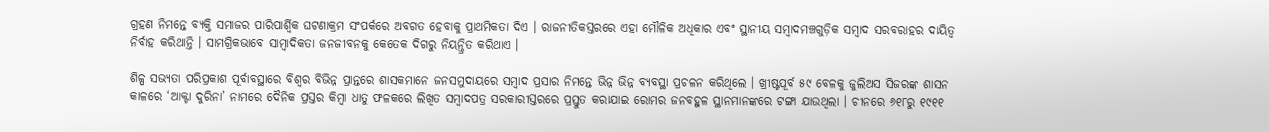ଗ୍ରହଣ ନିମନ୍ତେ ବ୍ୟକ୍ତି ସମାଜର ପାରିପାର୍ଶ୍ୱିକ ଘଟଣାକ୍ରମ ସଂପର୍କରେ ଅବଗତ ହେବାକୁ ପ୍ରାଥମିକତା ଦିଏ । ରାଜନୀତିକସ୍ତରରେ ଏହା ମୌଳିକ ଅଧିକାର ଏବଂ ସ୍ଥାନୀୟ ସମ୍ୱାଦମଞ୍ଚଗୁଡ଼ିକ ସମ୍ୱାଦ ସରବରାହର ଦାୟିତ୍ୱ ନିର୍ବାହ କରିଥାନ୍ତି । ସାମଗ୍ରିକଭାବେ ସାମ୍ୱାଦିକତା ଜନଜୀବନକୁ କେତେକ ଦିଗରୁ ନିୟନ୍ତ୍ରିତ କରିଥାଏ ।

ଶିଳ୍ପ ସଭ୍ୟତା ପରିପ୍ରକାଶ ପୂର୍ବାବସ୍ଥାରେ ବିଶ୍ୱର ବିଭିନ୍ନ ପ୍ରାନ୍ତରେ ଶାସକମାନେ ଜନସମୁଦାୟରେ ସମ୍ୱାଦ ପ୍ରସାର ନିମନ୍ତେ ଭିନ୍ନ ଭିନ୍ନ ବ୍ୟବସ୍ଥା ପ୍ରଚଳନ କରିଥିଲେ । ଖ୍ରୀଷ୍ଟପୂର୍ବ ୫୯ ବେଳକୁ ଜୁଲିଅସ ସିଜରଙ୍କ ଶାସନ କାଳରେ ‘ଆକ୍ଟା ଦୁରିନା’ ନାମରେ ଦୈନିକ ପ୍ରସ୍ତର କିମ୍ୱା ଧାତୁ ଫଳକରେ ଲିଖିତ ସମ୍ୱାଦପତ୍ର ସରକାରୀସ୍ତରରେ ପ୍ରସ୍ତୁତ କରାଯାଇ ରୋମର ଜନବହୁଳ ସ୍ଥାନମାନଙ୍କରେ ଟଙ୍ଗା ଯାଉଥିଲା । ଚୀନରେ ୬୧୮ରୁ ୧୯୧୧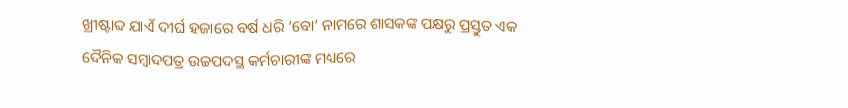ଖ୍ରୀଷ୍ଟାବ୍ଦ ଯାଏଁ ଦୀର୍ଘ ହଜାରେ ବର୍ଷ ଧରି ‘ବୋ’ ନାମରେ ଶାସକଙ୍କ ପକ୍ଷରୁ ପ୍ରସ୍ତୁତ ଏକ ଦୈନିକ ସମ୍ୱାଦପତ୍ର ଉଚ୍ଚପଦସ୍ଥ କର୍ମଚାରୀଙ୍କ ମଧ୍ୟରେ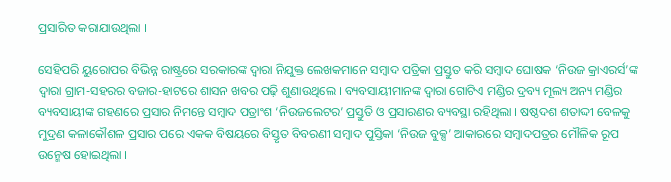ପ୍ରସାରିତ କରାଯାଉଥିଲା ।

ସେହିପରି ୟୁରୋପର ବିଭିନ୍ନ ରାଷ୍ଟ୍ରରେ ସରକାରଙ୍କ ଦ୍ୱାରା ନିଯୁକ୍ତ ଲେଖକମାନେ ସମ୍ୱାଦ ପତ୍ରିକା ପ୍ରସ୍ତୁତ କରି ସମ୍ୱାଦ ଘୋଷକ ‘ନିଉଜ କ୍ରାଏରର୍ସ’ଙ୍କ ଦ୍ୱାରା ଗ୍ରାମ-ସହରର ବଜାର-ହାଟରେ ଶାସନ ଖବର ପଢ଼ି ଶୁଣାଉଥିଲେ । ବ୍ୟବସାୟୀମାନଙ୍କ ଦ୍ୱାରା ଗୋଟିଏ ମଣ୍ଡିର ଦ୍ରବ୍ୟ ମୂଲ୍ୟ ଅନ୍ୟ ମଣ୍ଡିର ବ୍ୟବସାୟୀଙ୍କ ଗହଣରେ ପ୍ରସାର ନିମନ୍ତେ ସମ୍ୱାଦ ପତ୍ରାଂଶ ‘ନିଉଜଲେଟର’ ପ୍ରସ୍ତୁତି ଓ ପ୍ରସାରଣର ବ୍ୟବସ୍ଥା ରହିଥିଲା । ଷଷ୍ଠଦଶ ଶତାଦ୍ଦୀ ବେଳକୁ ମୁଦ୍ରଣ କଳାକୌଶଳ ପ୍ରସାର ପରେ ଏକକ ବିଷୟରେ ବିସ୍ତୃତ ବିବରଣୀ ସମ୍ୱାଦ ପୁସ୍ତିକା ‘ନିଉଜ ବୁକ୍ସ’ ଆକାରରେ ସମ୍ୱାଦପତ୍ରର ମୌଳିକ ରୂପ ଉନ୍ମେଷ ହୋଇଥିଲା ।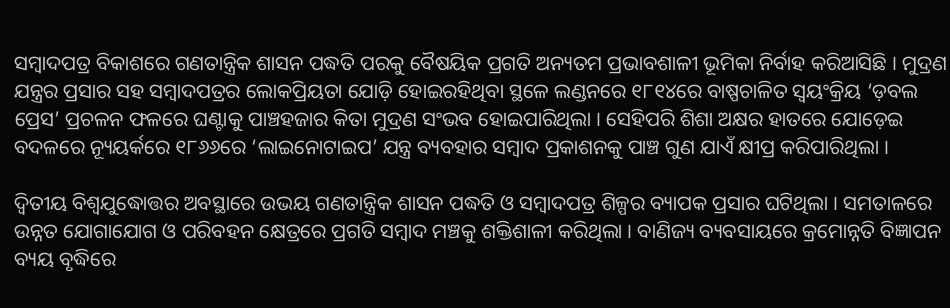ସମ୍ୱାଦପତ୍ର ବିକାଶରେ ଗଣତାନ୍ତ୍ରିକ ଶାସନ ପଦ୍ଧତି ପରକୁ ବୈଷୟିକ ପ୍ରଗତି ଅନ୍ୟତମ ପ୍ରଭାବଶାଳୀ ଭୂମିକା ନିର୍ବାହ କରିଆସିଛି । ମୁଦ୍ରଣ ଯନ୍ତ୍ରର ପ୍ରସାର ସହ ସମ୍ୱାଦପତ୍ରର ଲୋକପ୍ରିୟତା ଯୋଡ଼ି ହୋଇରହିଥିବା ସ୍ଥଳେ ଲଣ୍ଡନରେ ୧୮୧୪ରେ ବାଷ୍ପଚାଳିତ ସ୍ୱୟଂକ୍ରିୟ ‘ଡ଼ବଲ ପ୍ରେସ’ ପ୍ରଚଳନ ଫଳରେ ଘଣ୍ଟାକୁ ପାଞ୍ଚହଜାର କିତା ମୁଦ୍ରଣ ସଂଭବ ହୋଇପାରିଥିଲା । ସେହିପରି ଶିଶା ଅକ୍ଷର ହାତରେ ଯୋଡ଼େଇ ବଦଳରେ ନ୍ୟୂୟର୍କରେ ୧୮୬୬ରେ ‘ଲାଇନୋଟାଇପ’ ଯନ୍ତ୍ର ବ୍ୟବହାର ସମ୍ୱାଦ ପ୍ରକାଶନକୁ ପାଞ୍ଚ ଗୁଣ ଯାଏଁ କ୍ଷୀପ୍ର କରିପାରିଥିଲା ।

ଦ୍ୱିତୀୟ ବିଶ୍ୱଯୁଦ୍ଧୋତ୍ତର ଅବସ୍ଥାରେ ଉଭୟ ଗଣତାନ୍ତ୍ରିକ ଶାସନ ପଦ୍ଧତି ଓ ସମ୍ୱାଦପତ୍ର ଶିଳ୍ପର ବ୍ୟାପକ ପ୍ରସାର ଘଟିଥିଲା । ସମତାଳରେ ଉନ୍ନତ ଯୋଗାଯୋଗ ଓ ପରିବହନ କ୍ଷେତ୍ରରେ ପ୍ରଗତି ସମ୍ୱାଦ ମଞ୍ଚକୁ ଶକ୍ତିଶାଳୀ କରିଥିଲା । ବାଣିଜ୍ୟ ବ୍ୟବସାୟରେ କ୍ରମୋନ୍ନତି ବିଜ୍ଞାପନ ବ୍ୟୟ ବୃଦ୍ଧିରେ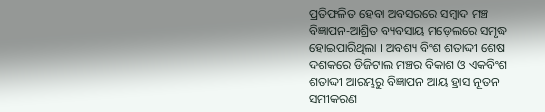ପ୍ରତିଫଳିତ ହେବା ଅବସରରେ ସମ୍ୱାଦ ମଞ୍ଚ ବିଜ୍ଞାପନ-ଆଶ୍ରିତ ବ୍ୟବସାୟ ମଡ଼େଲରେ ସମୃଦ୍ଧ ହୋଇପାରିଥିଲା । ଅବଶ୍ୟ ବିଂଶ ଶତାଦ୍ଦୀ ଶେଷ ଦଶକରେ ଡିଜିଟାଲ ମଞ୍ଚର ବିକାଶ ଓ ଏକବିଂଶ ଶତାଦ୍ଦୀ ଆରମ୍ଭରୁ ବିଜ୍ଞାପନ ଆୟ ହ୍ରାସ ନୂତନ ସମୀକରଣ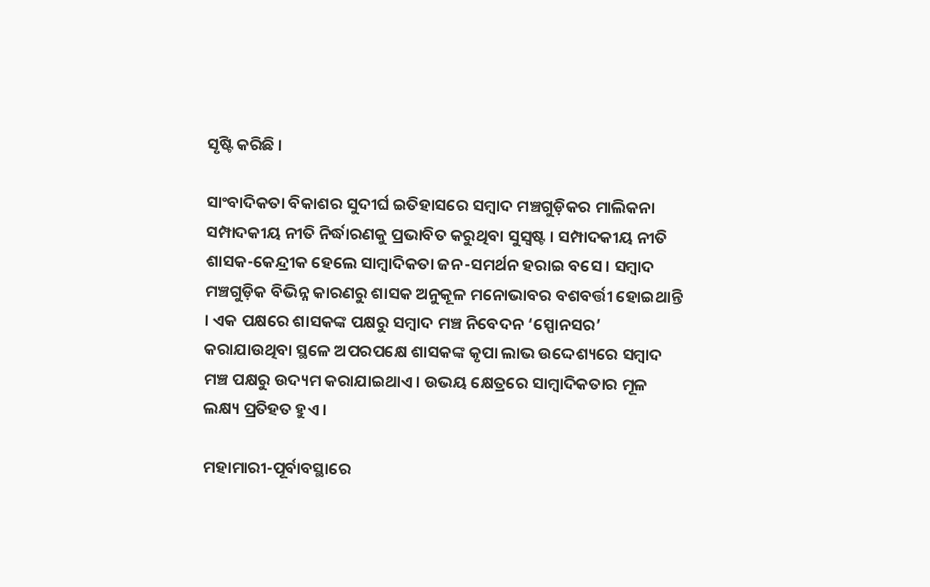ସୃଷ୍ଟି କରିଛି ।

ସାଂବାଦିକତା ବିକାଶର ସୁଦୀର୍ଘ ଇତିହାସରେ ସମ୍ୱାଦ ମଞ୍ଚଗୁଡ଼ିକର ମାଲିକନା ସମ୍ପାଦକୀୟ ନୀତି ନିର୍ଦ୍ଧାରଣକୁ ପ୍ରଭାବିତ କରୁଥିବା ସୁସ୍ୱଷ୍ଟ । ସମ୍ପାଦକୀୟ ନୀତି ଶାସକ-କେନ୍ଦ୍ରୀକ ହେଲେ ସାମ୍ୱାଦିକତା ଜନ-ସମର୍ଥନ ହରାଇ ବସେ । ସମ୍ୱାଦ ମଞ୍ଚଗୁଡ଼ିକ ବିଭିନ୍ନ କାରଣରୁ ଶାସକ ଅନୁକୂଳ ମନୋଭାବର ବଶବର୍ତ୍ତୀ ହୋଇଥାନ୍ତି । ଏକ ପକ୍ଷରେ ଶାସକଙ୍କ ପକ୍ଷରୁ ସମ୍ୱାଦ ମଞ୍ଚ ନିବେଦନ ‘ସ୍ପୋନସର’ କରାଯାଉଥିବା ସ୍ଥଳେ ଅପରପକ୍ଷେ ଶାସକଙ୍କ କୃପା ଲାଭ ଉଦ୍ଦେଶ୍ୟରେ ସମ୍ୱାଦ ମଞ୍ଚ ପକ୍ଷରୁ ଉଦ୍ୟମ କରାଯାଇଥାଏ । ଉଭୟ କ୍ଷେତ୍ରରେ ସାମ୍ୱାଦିକତାର ମୂଳ ଲକ୍ଷ୍ୟ ପ୍ରତିହତ ହୁଏ ।

ମହାମାରୀ-ପୂର୍ବାବସ୍ଥାରେ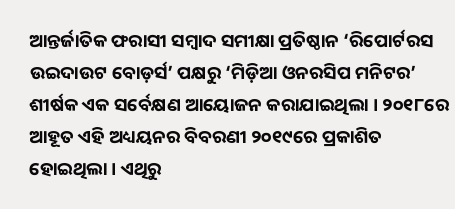ଆନ୍ତର୍ଜାତିକ ଫରାସୀ ସମ୍ୱାଦ ସମୀକ୍ଷା ପ୍ରତିଷ୍ଠାନ ‘ରିପୋର୍ଟରସ ଉଇଦାଉଟ ବୋଡ଼ର୍ସ’ ପକ୍ଷରୁ ‘ମିଡ଼ିଆ ଓନରସିପ ମନିଟର’ ଶୀର୍ଷକ ଏକ ସର୍ବେକ୍ଷଣ ଆୟୋଜନ କରାଯାଇଥିଲା । ୨୦୧୮ରେ ଆହୂତ ଏହି ଅଧ୍ୟୟନର ବିବରଣୀ ୨୦୧୯ରେ ପ୍ରକାଶିତ ହୋଇଥିଲା । ଏଥିରୁ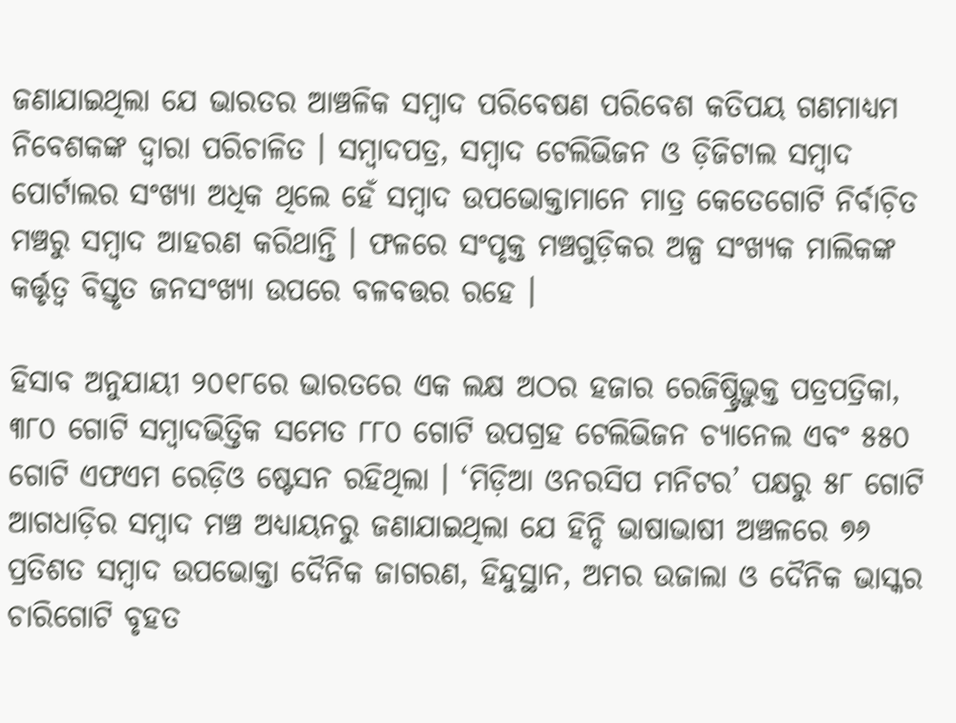ଜଣାଯାଇଥିଲା ଯେ ଭାରତର ଆଞ୍ଚଳିକ ସମ୍ୱାଦ ପରିବେଷଣ ପରିବେଶ କତିପୟ ଗଣମାଧ୍ୟମ ନିବେଶକଙ୍କ ଦ୍ୱାରା ପରିଚାଳିତ । ସମ୍ୱାଦପତ୍ର, ସମ୍ୱାଦ ଟେଲିଭିଜନ ଓ ଡ଼ିଜିଟାଲ ସମ୍ୱାଦ ପୋର୍ଟାଲର ସଂଖ୍ୟା ଅଧିକ ଥିଲେ ହେଁ ସମ୍ୱାଦ ଉପଭୋକ୍ତାମାନେ ମାତ୍ର କେତେଗୋଟି ନିର୍ବାଚ଼ିତ ମଞ୍ଚରୁ ସମ୍ୱାଦ ଆହରଣ କରିଥାନ୍ତି । ଫଳରେ ସଂପୃକ୍ତ ମଞ୍ଚଗୁଡ଼ିକର ଅଳ୍ପ ସଂଖ୍ୟକ ମାଲିକଙ୍କ କର୍ତ୍ତୃତ୍ୱ ବିସ୍ତୃତ ଜନସଂଖ୍ୟା ଉପରେ ବଳବତ୍ତର ରହେ ।

ହିସାବ ଅନୁଯାୟୀ ୨୦୧୮ରେ ଭାରତରେ ଏକ ଲକ୍ଷ ଅଠର ହଜାର ରେଜିଷ୍ଟ୍ରିଭୁକ୍ତ ପତ୍ରପତ୍ରିକା, ୩୮୦ ଗୋଟି ସମ୍ୱାଦଭିତ୍ତିକ ସମେତ ୮୮୦ ଗୋଟି ଉପଗ୍ରହ ଟେଲିଭିଜନ ଚ୍ୟାନେଲ ଏବଂ ୫୫୦ ଗୋଟି ଏଫଏମ ରେଡ଼ିଓ ଷ୍ଟେସନ ରହିଥିଲା । ‘ମିଡ଼ିଆ ଓନରସିପ ମନିଟର’ ପକ୍ଷରୁ ୫୮ ଗୋଟି ଆଗଧାଡ଼ିର ସମ୍ୱାଦ ମଞ୍ଚ ଅଧ୍ୟାୟନରୁ ଜଣାଯାଇଥିଲା ଯେ ହିନ୍ଦି ଭାଷାଭାଷୀ ଅଞ୍ଚଳରେ ୭୬ ପ୍ରତିଶତ ସମ୍ୱାଦ ଉପଭୋକ୍ତା ଦୈନିକ ଜାଗରଣ, ହିନ୍ଦୁସ୍ଥାନ, ଅମର ଉଜାଲା ଓ ଦୈନିକ ଭାସ୍କର ଚାରିଗୋଟି ବୃହତ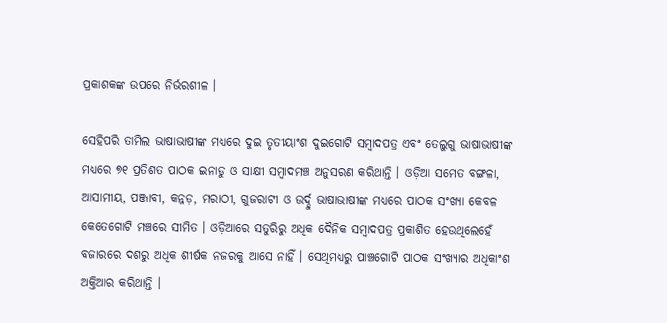ପ୍ରକାଶକଙ୍କ ଉପରେ ନିର୍ଭରଶୀଳ ।

ସେହିପରି ତାମିଲ ଭାଷାଭାଷୀଙ୍କ ମଧ୍ୟରେ ଦୁଇ ତୃତୀୟାଂଶ ଦୁଇଗୋଟି ସମ୍ୱାଦପତ୍ର ଏବଂ ତେଲୁଗୁ ଭାଷାଭାଷୀଙ୍କ ମଧ୍ୟରେ ୭୧ ପ୍ରତିଶତ ପାଠକ ଇନାଡୁ ଓ ସାକ୍ଷୀ ସମ୍ୱାଦମଞ୍ଚ ଅନୁସରଣ କରିଥାନ୍ତି । ଓଡ଼ିଆ ସମେତ ବଙ୍ଗଳା, ଆସାମୀୟ, ପଞ୍ଜାବୀ, କନ୍ନଡ଼, ମରାଠୀ, ଗୁଜରାଟୀ ଓ ଉର୍ଦ୍ଦୁ ଭାଷାଭାଷୀଙ୍କ ମଧ୍ୟରେ ପାଠକ ସଂଖ୍ୟା କେବଳ କେତେଗୋଟି ମଞ୍ଚରେ ସୀମିତ । ଓଡ଼ିଆରେ ସତୁରିରୁ ଅଧିକ ଦୈନିକ ସମ୍ୱାଦପତ୍ର ପ୍ରକାଶିତ ହେଉଥିଲେହେଁ ବଜାରରେ ଦଶରୁ ଅଧିକ ଶୀର୍ଷକ ନଜରକୁ ଆସେ ନାହିଁ । ସେଥିମଧ୍ୟରୁ ପାଞ୍ଚଗୋଟି ପାଠକ ସଂଖ୍ୟାର ଅଧିକାଂଶ ଅକ୍ତିଆର କରିଥାନ୍ତି ।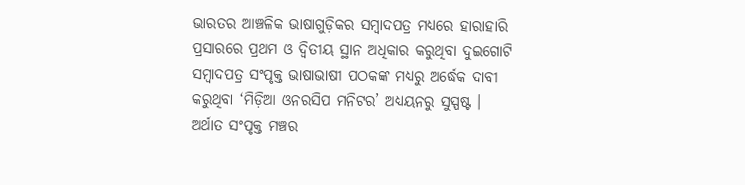ଭାରତର ଆଞ୍ଚଳିକ ଭାଷାଗୁଡ଼ିକର ସମ୍ୱାଦପତ୍ର ମଧ୍ୟରେ ହାରାହାରି ପ୍ରସାରରେ ପ୍ରଥମ ଓ ଦ୍ୱିତୀୟ ସ୍ଥାନ ଅଧିକାର କରୁଥିବା ଦୁଇଗୋଟି ସମ୍ୱାଦପତ୍ର ସଂପୃକ୍ତ ଭାଷାଭାଷୀ ପଠକଙ୍କ ମଧ୍ୟରୁ ଅର୍ଦ୍ଧେକ ଦାବୀ କରୁଥିବା ‘ମିଡ଼ିଆ ଓନରସିପ ମନିଟର’ ଅଧ୍ୟୟନରୁ ସୁସ୍ପଷ୍ଟ । ଅର୍ଥାତ ସଂପୃକ୍ତ ମଞ୍ଚର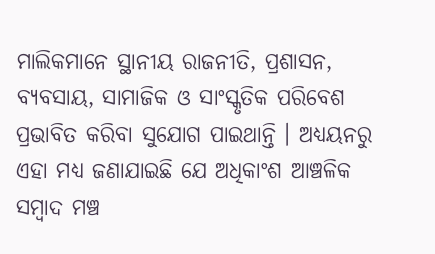ମାଲିକମାନେ ସ୍ଥାନୀୟ ରାଜନୀତି, ପ୍ରଶାସନ, ବ୍ୟବସାୟ, ସାମାଜିକ ଓ ସାଂସ୍କୃତିକ ପରିବେଶ ପ୍ରଭାବିତ କରିବା ସୁଯୋଗ ପାଇଥାନ୍ତି । ଅଧ୍ୟୟନରୁ ଏହା ମଧ୍ୟ ଜଣାଯାଇଛି ଯେ ଅଧିକାଂଶ ଆଞ୍ଚଳିକ ସମ୍ୱାଦ ମଞ୍ଚ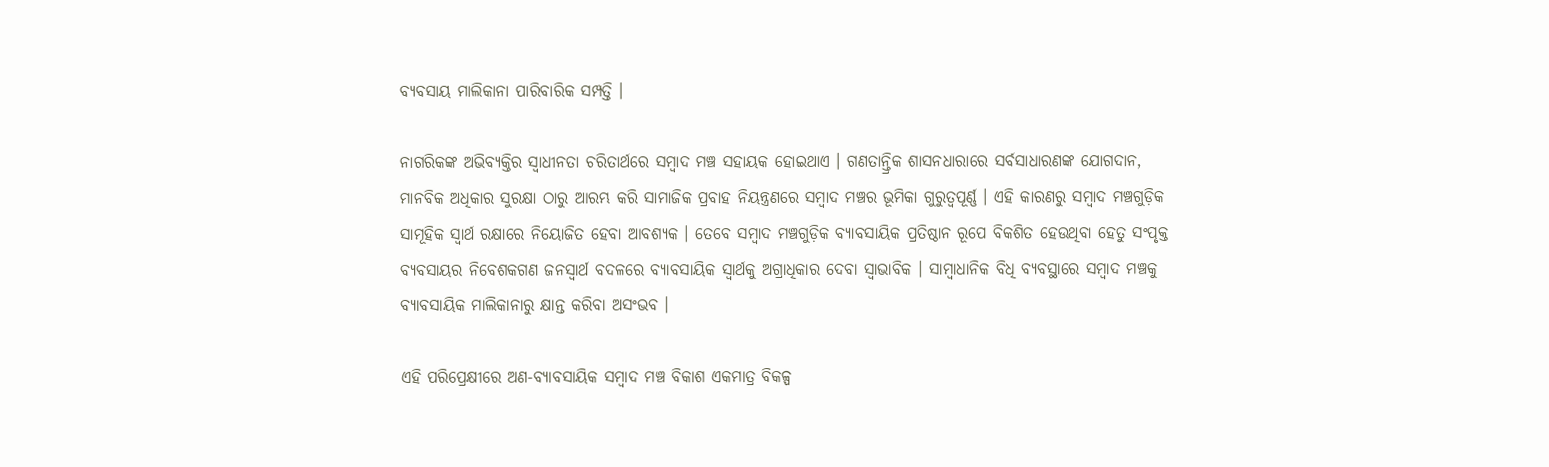ବ୍ୟବସାୟ ମାଲିକାନା ପାରିବାରିକ ସମ୍ପତ୍ତି ।

ନାଗରିକଙ୍କ ଅଭିବ୍ୟକ୍ତିର ସ୍ୱାଧୀନତା ଚରିତାର୍ଥରେ ସମ୍ୱାଦ ମଞ୍ଚ ସହାୟକ ହୋଇଥାଏ । ଗଣତାନ୍ତ୍ରିକ ଶାସନଧାରାରେ ସର୍ବସାଧାରଣଙ୍କ ଯୋଗଦାନ, ମାନବିକ ଅଧିକାର ସୁରକ୍ଷା ଠାରୁ ଆରମ୍ଭ କରି ସାମାଜିକ ପ୍ରବାହ ନିୟନ୍ତ୍ରଣରେ ସମ୍ୱାଦ ମଞ୍ଚର ଭୂମିକା ଗୁରୁତ୍ୱପୂର୍ଣ୍ଣ । ଏହି କାରଣରୁ ସମ୍ୱାଦ ମଞ୍ଚଗୁଡ଼ିକ ସାମୂହିକ ସ୍ୱାର୍ଥ ରକ୍ଷାରେ ନିୟୋଜିତ ହେବା ଆବଶ୍ୟକ । ତେବେ ସମ୍ୱାଦ ମଞ୍ଚଗୁଡ଼ିକ ବ୍ୟାବସାୟିକ ପ୍ରତିଷ୍ଠାନ ରୂପେ ବିକଶିତ ହେଉଥିବା ହେତୁ ସଂପୃକ୍ତ ବ୍ୟବସାୟର ନିବେଶକଗଣ ଜନସ୍ୱାର୍ଥ ବଦଳରେ ବ୍ୟାବସାୟିକ ସ୍ୱାର୍ଥକୁ ଅଗ୍ରାଧିକାର ଦେବା ସ୍ୱାଭାବିକ । ସାମ୍ୱାଧାନିକ ବିଧି ବ୍ୟବସ୍ଥାରେ ସମ୍ୱାଦ ମଞ୍ଚକୁ ବ୍ୟାବସାୟିକ ମାଲିକାନାରୁ କ୍ଷାନ୍ତ କରିବା ଅସଂଭବ ।

ଏହି ପରିପ୍ରେକ୍ଷୀରେ ଅଣ-ବ୍ୟାବସାୟିକ ସମ୍ୱାଦ ମଞ୍ଚ ବିକାଶ ଏକମାତ୍ର ବିକଳ୍ପ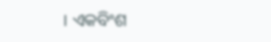। ଏକବିଂଶ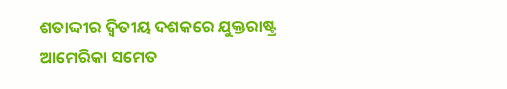ଶତାଦ୍ଦୀର ଦ୍ୱିତୀୟ ଦଶକରେ ଯୁକ୍ତରାଷ୍ଟ୍ର ଆମେରିକା ସମେତ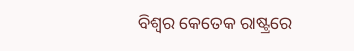ବିଶ୍ୱର କେତେକ ରାଷ୍ଟ୍ରରେ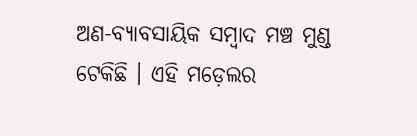ଅଣ-ବ୍ୟାବସାୟିକ ସମ୍ୱାଦ ମଞ୍ଚ ମୁଣ୍ଡ ଟେକିଛି । ଏହି ମଡ଼େଲର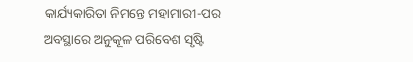କାର୍ଯ୍ୟକାରିତା ନିମନ୍ତେ ମହାମାରୀ-ପର ଅବସ୍ଥାରେ ଅନୁକୂଳ ପରିବେଶ ସୃଷ୍ଟି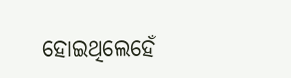ହୋଇଥିଲେହେଁ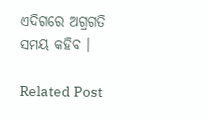ଏଦିଗରେ ଅଗ୍ରଗତି ସମୟ କହିବ ।

Related Post